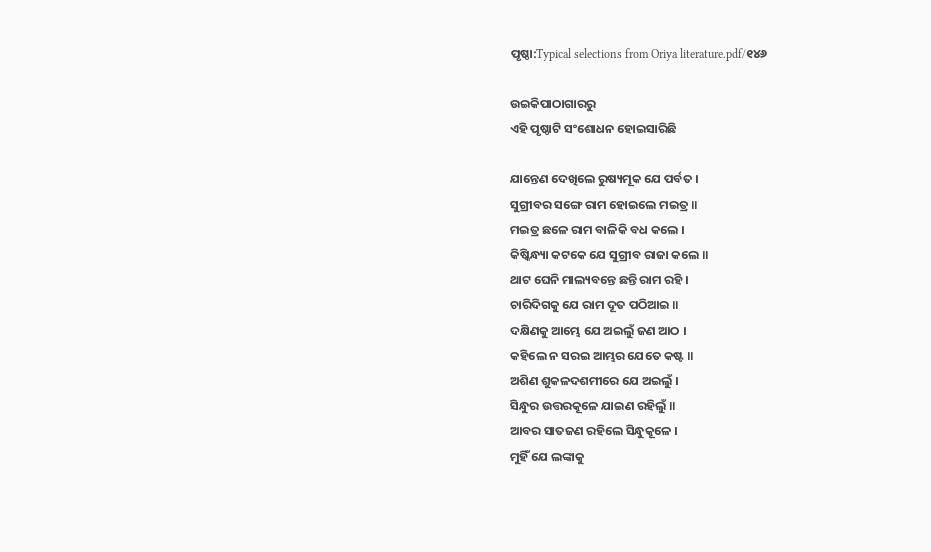ପୃଷ୍ଠା:Typical selections from Oriya literature.pdf/୧୪୬

ଉଇକିପାଠାଗାର‌ରୁ
ଏହି ପୃଷ୍ଠାଟି ସଂଶୋଧନ ହୋଇସାରିଛି

ଯାନ୍ତେଣ ଦେଖିଲେ ରୁଷ୍ୟମୂକ ଯେ ପର୍ବତ ।
ସୁଗ୍ରୀବର ସଙ୍ଗେ ରାମ ହୋଇଲେ ମଇତ୍ର ॥
ମଇତ୍ର ଛଳେ ରାମ ବାଳିକି ବଧ କଲେ ।
କିଷ୍କିନ୍ଧ୍ୟା କଟକେ ଯେ ସୁଗ୍ରୀବ ରାଜା କଲେ ॥
ଥାଟ ଘେନି ମାଲ୍ୟବନ୍ତେ ଛନ୍ତି ରାମ ରହି ।
ଚାରିଦିଗକୁ ଯେ ରାମ ଦୂତ ପଠିଆଇ ॥
ଦକ୍ଷିଣକୁ ଆମ୍ଭେ ଯେ ଅଇଲୁଁ ଜଣ ଆଠ ।
କହିଲେ ନ ସରଇ ଆମ୍ଭର ଯେତେ କଷ୍ଟ ॥
ଅଶିଣ ଶୁକଳଦଶମୀରେ ଯେ ଅଇଲୁଁ ।
ସିନ୍ଧୁର ଉତ୍ତରକୂଳେ ଯାଇଣ ରହିଲୁଁ ॥
ଆବର ସାତଜଣ ରହିଲେ ସିନ୍ଧୁକୂଳେ ।
ମୁହିଁ ଯେ ଲଙ୍କାକୁ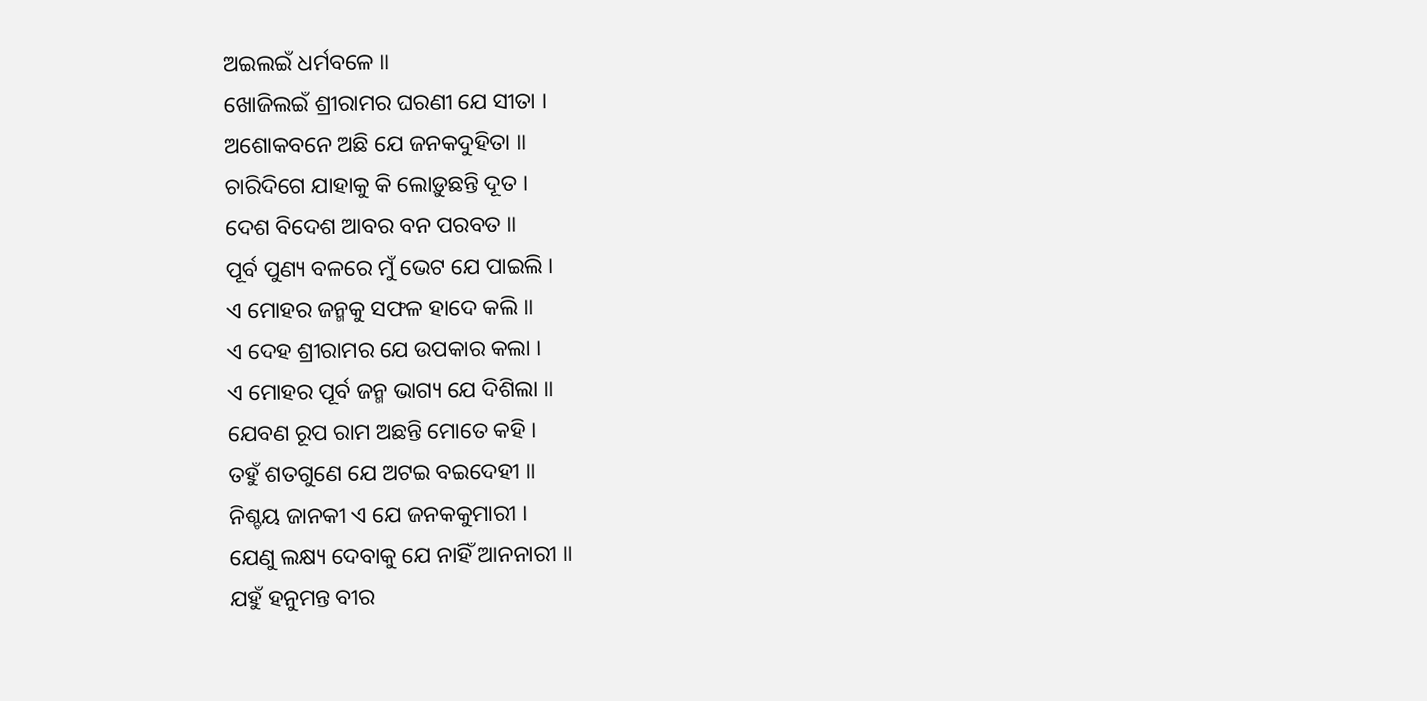ଅଇଲଇଁ ଧର୍ମବଳେ ॥
ଖୋଜିଲଇଁ ଶ୍ରୀରାମର ଘରଣୀ ଯେ ସୀତା ।
ଅଶୋକବନେ ଅଛି ଯେ ଜନକଦୁହିତା ॥
ଚାରିଦିଗେ ଯାହାକୁ କି ଲୋଡ଼ୁଛନ୍ତି ଦୂତ ।
ଦେଶ ବିଦେଶ ଆବର ବନ ପରବତ ॥
ପୂର୍ବ ପୁଣ୍ୟ ବଳରେ ମୁଁ ଭେଟ ଯେ ପାଇଲି ।
ଏ ମୋହର ଜନ୍ମକୁ ସଫଳ ହାଦେ କଲି ॥
ଏ ଦେହ ଶ୍ରୀରାମର ଯେ ଉପକାର କଲା ।
ଏ ମୋହର ପୂର୍ବ ଜନ୍ମ ଭାଗ୍ୟ ଯେ ଦିଶିଲା ॥
ଯେବଣ ରୂପ ରାମ ଅଛନ୍ତି ମୋତେ କହି ।
ତହୁଁ ଶତଗୁଣେ ଯେ ଅଟଇ ବଇଦେହୀ ॥
ନିଶ୍ଚୟ ଜାନକୀ ଏ ଯେ ଜନକକୁମାରୀ ।
ଯେଣୁ ଲକ୍ଷ୍ୟ ଦେବାକୁ ଯେ ନାହିଁ ଆନନାରୀ ॥
ଯହୁଁ ହନୁମନ୍ତ ବୀର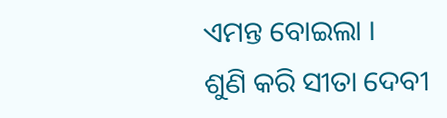ଏମନ୍ତ ବୋଇଲା ।
ଶୁଣି କରି ସୀତା ଦେବୀ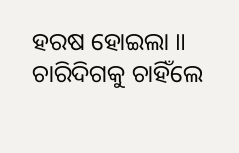ହରଷ ହୋଇଲା ॥
ଚାରିଦିଗକୁ ଚାହିଁଲେ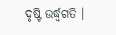ଦୃଷ୍ଟି ଉର୍ଦ୍ଧ୍ବଗତି ।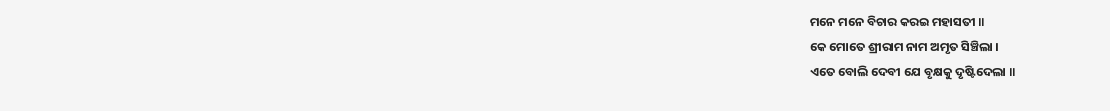ମନେ ମନେ ବିଚାର କରଇ ମହାସତୀ ॥
କେ ମୋତେ ଶ୍ରୀରାମ ନାମ ଅମୃତ ସିଞ୍ଚିଲା ।
ଏତେ ବୋଲି ଦେବୀ ଯେ ବୃକ୍ଷକୁ ଦୃଷ୍ଟିଦେଲା ॥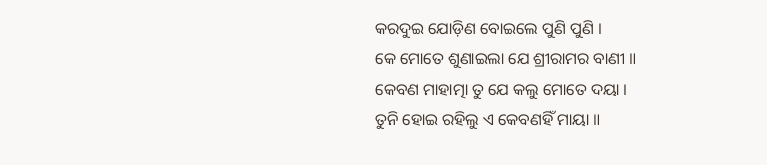କରଦୁଇ ଯୋଡ଼ିଣ ବୋଇଲେ ପୁଣି ପୁଣି ।
କେ ମୋତେ ଶୁଣାଇଲା ଯେ ଶ୍ରୀରାମର ବାଣୀ ॥
କେବଣ ମାହାତ୍ମା ତୁ ଯେ କଲୁ ମୋତେ ଦୟା ।
ତୁନି ହୋଇ ରହିଲୁ ଏ କେବଣହିଁ ମାୟା ॥